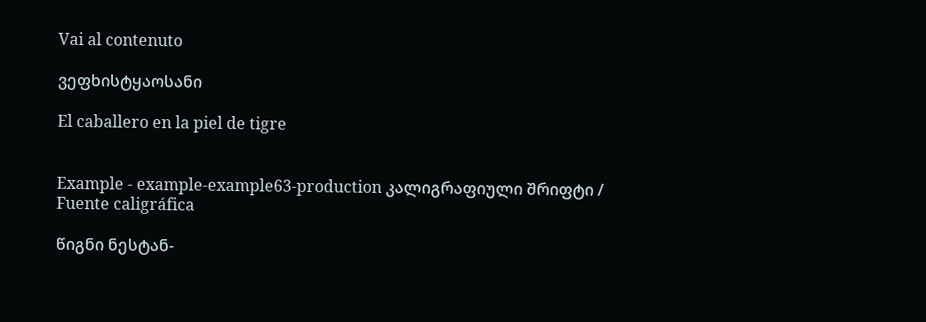Vai al contenuto

ვეფხისტყაოსანი

El caballero en la piel de tigre


Example - example-example63-production კალიგრაფიული შრიფტი / Fuente caligráfica

წიგნი ნესტან-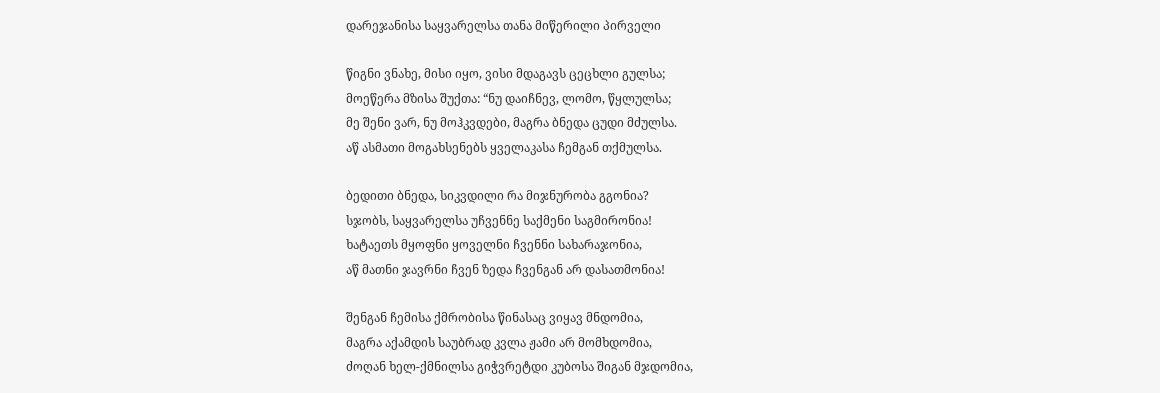დარეჯანისა საყვარელსა თანა მიწერილი პირველი

წიგნი ვნახე, მისი იყო, ვისი მდაგავს ცეცხლი გულსა;
მოეწერა მზისა შუქთა: “ნუ დაიჩნევ, ლომო, წყლულსა;
მე შენი ვარ, ნუ მოჰკვდები, მაგრა ბნედა ცუდი მძულსა.
აწ ასმათი მოგახსენებს ყველაკასა ჩემგან თქმულსა.

ბედითი ბნედა, სიკვდილი რა მიჯნურობა გგონია?
სჯობს, საყვარელსა უჩვენნე საქმენი საგმირონია!
ხატაეთს მყოფნი ყოველნი ჩვენნი სახარაჯონია,
აწ მათნი ჯავრნი ჩვენ ზედა ჩვენგან არ დასათმონია!

შენგან ჩემისა ქმრობისა წინასაც ვიყავ მნდომია,
მაგრა აქამდის საუბრად კვლა ჟამი არ მომხდომია,
ძოღან ხელ-ქმნილსა გიჭვრეტდი კუბოსა შიგან მჯდომია,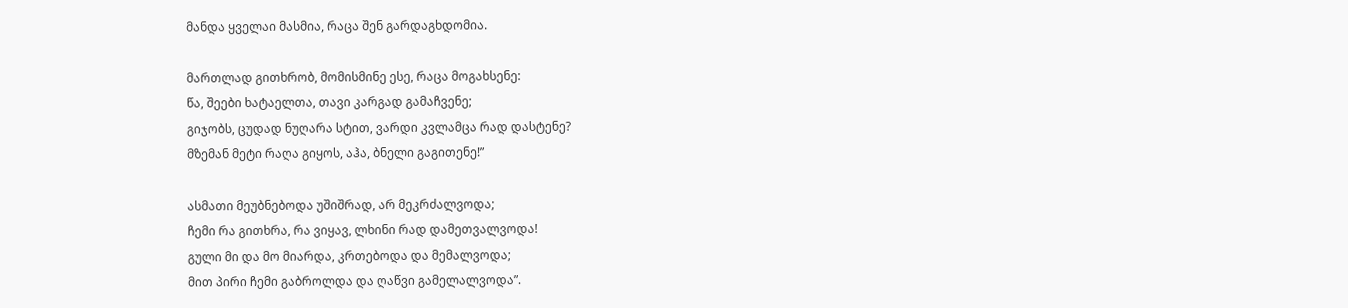მანდა ყველაი მასმია, რაცა შენ გარდაგხდომია.

მართლად გითხრობ, მომისმინე ესე, რაცა მოგახსენე:
წა, შეები ხატაელთა, თავი კარგად გამაჩვენე;
გიჯობს, ცუდად ნუღარა სტით, ვარდი კვლამცა რად დასტენე?
მზემან მეტი რაღა გიყოს, აჰა, ბნელი გაგითენე!”

ასმათი მეუბნებოდა უშიშრად, არ მეკრძალვოდა;
ჩემი რა გითხრა, რა ვიყავ, ლხინი რად დამეთვალვოდა!
გული მი და მო მიარდა, კრთებოდა და მემალვოდა;
მით პირი ჩემი გაბროლდა და ღაწვი გამელალვოდა”.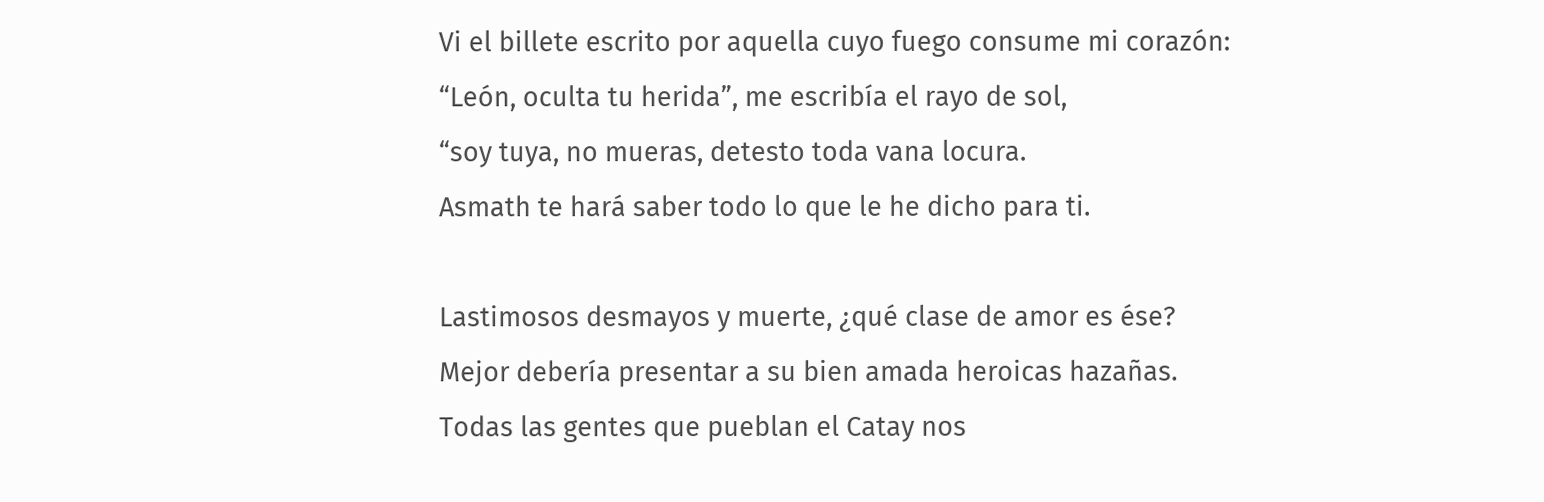Vi el billete escrito por aquella cuyo fuego consume mi corazón:
“León, oculta tu herida”, me escribía el rayo de sol,
“soy tuya, no mueras, detesto toda vana locura.
Asmath te hará saber todo lo que le he dicho para ti.

Lastimosos desmayos y muerte, ¿qué clase de amor es ése?
Mejor debería presentar a su bien amada heroicas hazañas.
Todas las gentes que pueblan el Catay nos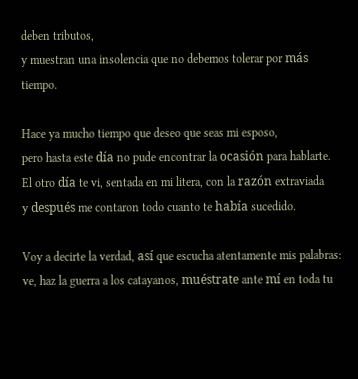deben tributos,
y muestran una insolencia que no debemos tolerar por más tiempo.

Hace ya mucho tiempo que deseo que seas mi esposo,
pero hasta este día no pude encontrar la ocasión para hablarte.
El otro día te vi, sentada en mi litera, con la razón extraviada
y después me contaron todo cuanto te había sucedido.

Voy a decirte la verdad, así que escucha atentamente mis palabras:
ve, haz la guerra a los catayanos, muéstrate ante mí en toda tu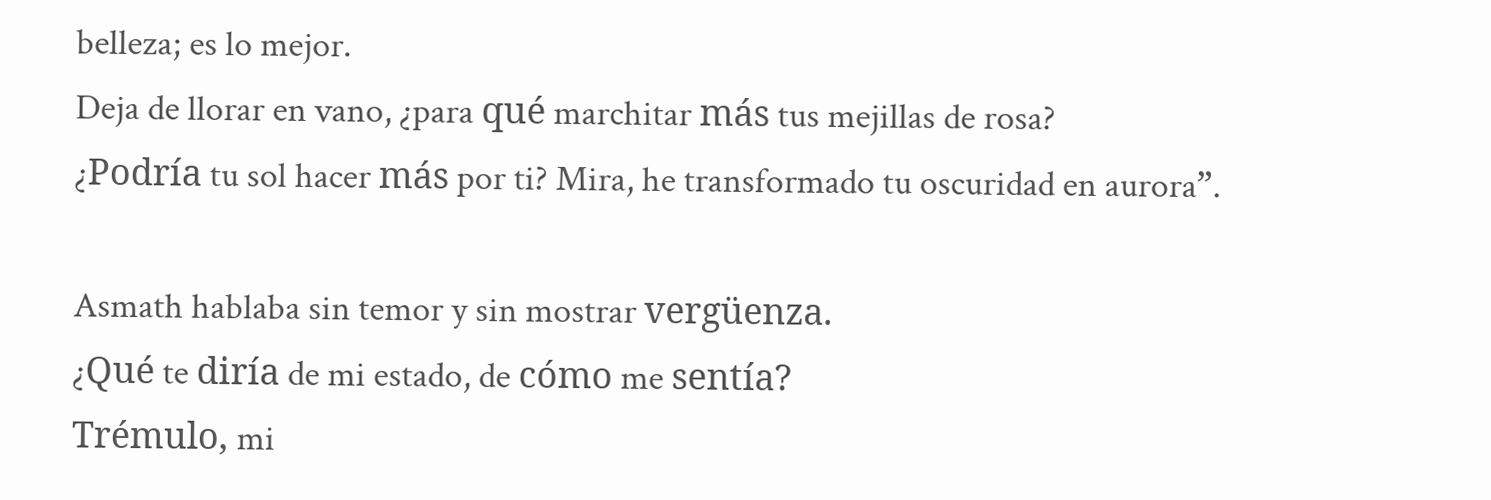belleza; es lo mejor.
Deja de llorar en vano, ¿para qué marchitar más tus mejillas de rosa?
¿Podría tu sol hacer más por ti? Mira, he transformado tu oscuridad en aurora”.

Asmath hablaba sin temor y sin mostrar vergüenza.
¿Qué te diría de mi estado, de cómo me sentía?
Trémulo, mi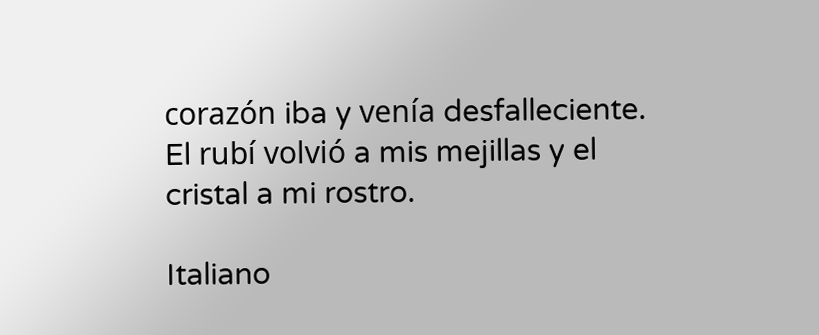corazón iba y venía desfalleciente.
El rubí volvió a mis mejillas y el cristal a mi rostro.

Italiano